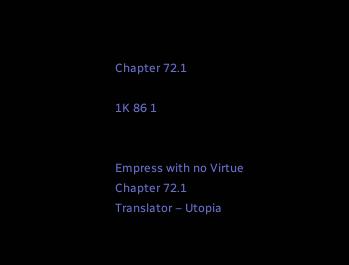Chapter 72.1

1K 86 1


Empress with no Virtue
Chapter 72.1
Translator – Utopia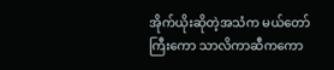အိုက်ယိုးဆိုတဲ့အသံက မယ်တော်ကြီးကော သာလိကာဆီကကော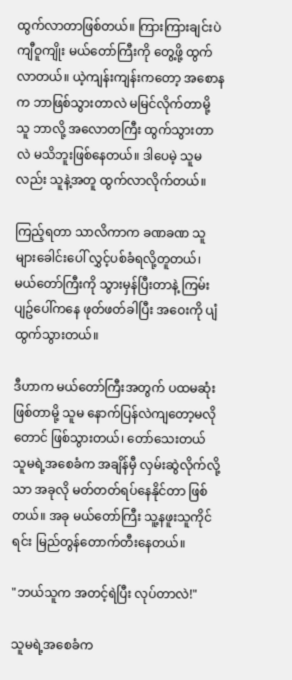ထွက်လာတာဖြစ်တယ်။ ကြားကြားချင်းပဲ ကျီဝူကျိုး မယ်တော်ကြီးကို တွေ့ဖို့ ထွက်လာတယ်။ ယဲ့ကျန်းကျန်းကတော့ အစောနက ဘာဖြစ်သွားတာလဲ မမြင်လိုက်တာမို့ သူ ဘာလို့ အလောတကြီး ထွက်သွားတာလဲ မသိဘူးဖြစ်နေတယ်။ ဒါပေမဲ့ သူမလည်း သူနဲ့အတူ ထွက်လာလိုက်တယ်။

ကြည့်ရတာ သာလိကာက ခဏခဏ သူများခေါင်းပေါ် လွှင့်ပစ်ခံရလို့တူတယ်၊ မယ်တော်ကြီးကို သွားမှန်ပြီးတာနဲ့ ကြမ်းပျဥ်ပေါ်ကနေ ဖုတ်ဖတ်ခါပြီး အဝေးကို ပျံထွက်သွားတယ်။

ဒီဟာက မယ်တော်ကြီးအတွက် ပထမဆုံးဖြစ်တာမို့ သူမ နောက်ပြန်လဲကျတော့မလိုတောင် ဖြစ်သွားတယ်၊ တော်သေးတယ် သူမရဲ့အစေခံက အချိန်မှီ လှမ်းဆွဲလိုက်လို့သာ အခုလို မတ်တတ်ရပ်နေနိုင်တာ ဖြစ်တယ်။ အခု မယ်တော်ကြီး သူ့နဖူးသူကိုင်ရင်း မြည်တွန်တောက်တီးနေတယ်။

"ဘယ်သူက အတင့်ရဲပြီး လုပ်တာလဲ!"

သူမရဲ့အစေခံက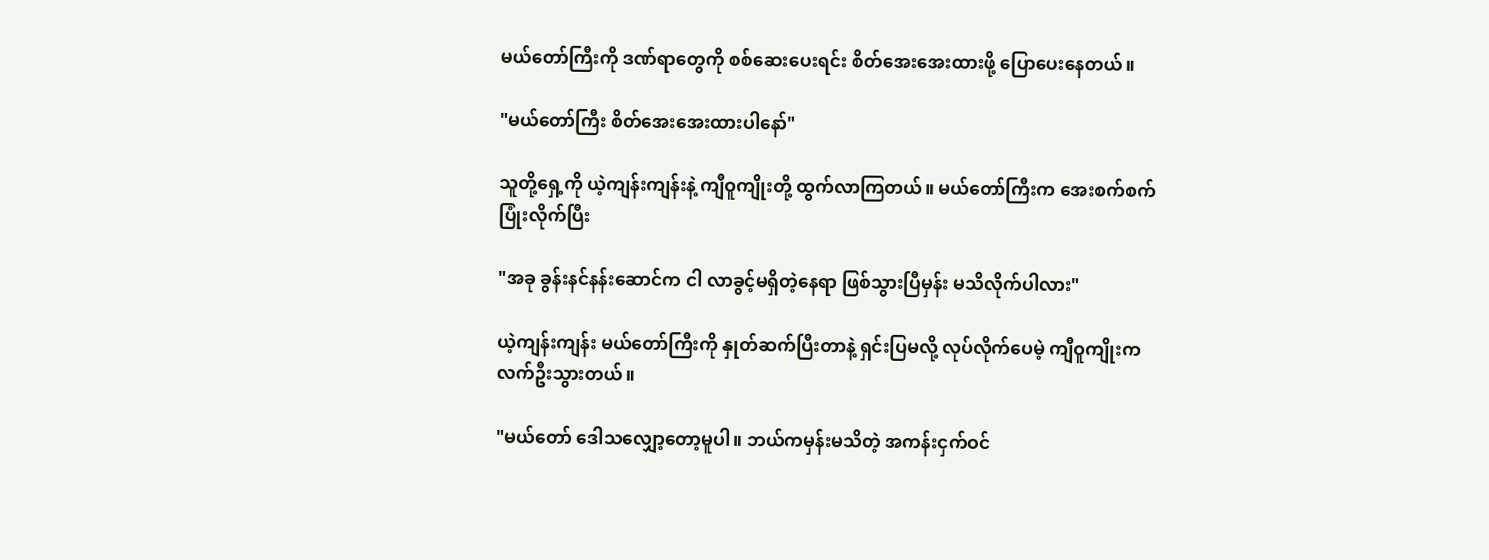မယ်တော်ကြီးကို ဒဏ်ရာတွေကို စစ်ဆေးပေးရင်း စိတ်အေးအေးထားဖို့ ပြောပေးနေတယ်။

"မယ်တော်ကြီး စိတ်အေးအေးထားပါနော်"

သူတို့ရှေ့ကို ယဲ့ကျန်းကျန်းနဲ့ ကျီဝူကျိုးတို့ ထွက်လာကြတယ်။ မယ်တော်ကြီးက အေးစက်စက် ပြုံးလိုက်ပြီး

"အခု ခွန်းနင်နန်းဆောင်က ငါ လာခွင့်မရှိတဲ့နေရာ ဖြစ်သွားပြီမှန်း မသိလိုက်ပါလား"

ယဲ့ကျန်းကျန်း မယ်တော်ကြီးကို နှုတ်ဆက်ပြီးတာနဲ့ ရှင်းပြမလို့ လုပ်လိုက်ပေမဲ့ ကျီဝူကျိုးက လက်ဦးသွားတယ်။

"မယ်‌တော် ဒေါသလျှော့တော့မူပါ။ ဘယ်ကမှန်းမသိတဲ့ အကန်းငှက်ဝင်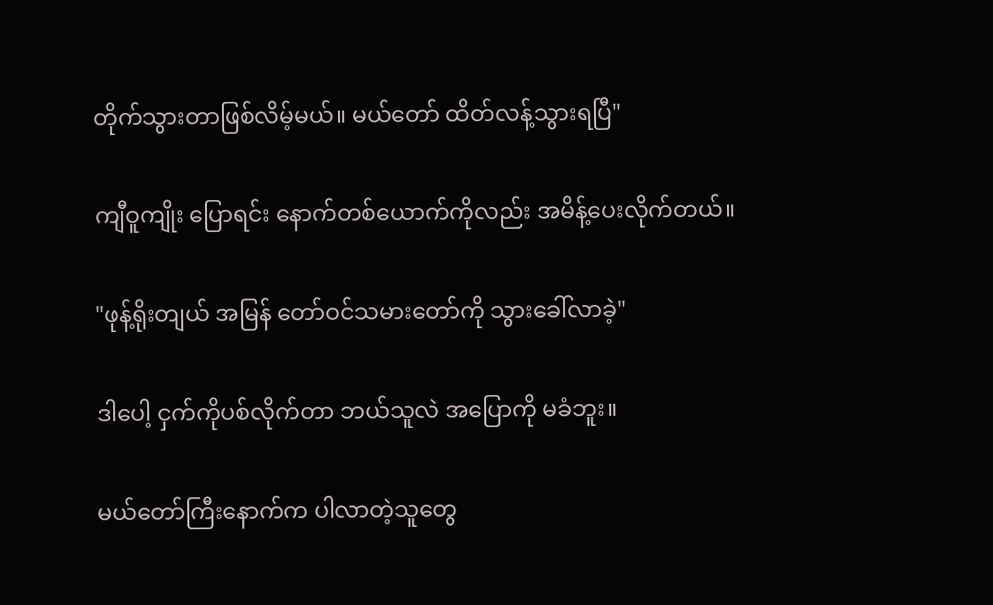တိုက်သွားတာဖြစ်လိမ့်မယ်။ မယ်တော် ထိတ်လန့်သွားရပြီ"

ကျီဝူကျိုး ပြောရင်း နောက်တစ်ယောက်ကိုလည်း အမိန့်ပေးလိုက်တယ်။

"ဖုန့်ရိုးတျယ် အမြန် တော်ဝင်သမားတော်ကို သွားခေါ်လာခဲ့"

ဒါပေါ့ ငှက်ကိုပစ်လိုက်တာ ဘယ်သူလဲ အပြောကို မခံဘူး။

မယ်တော်ကြီးနောက်က ပါလာတဲ့သူတွေ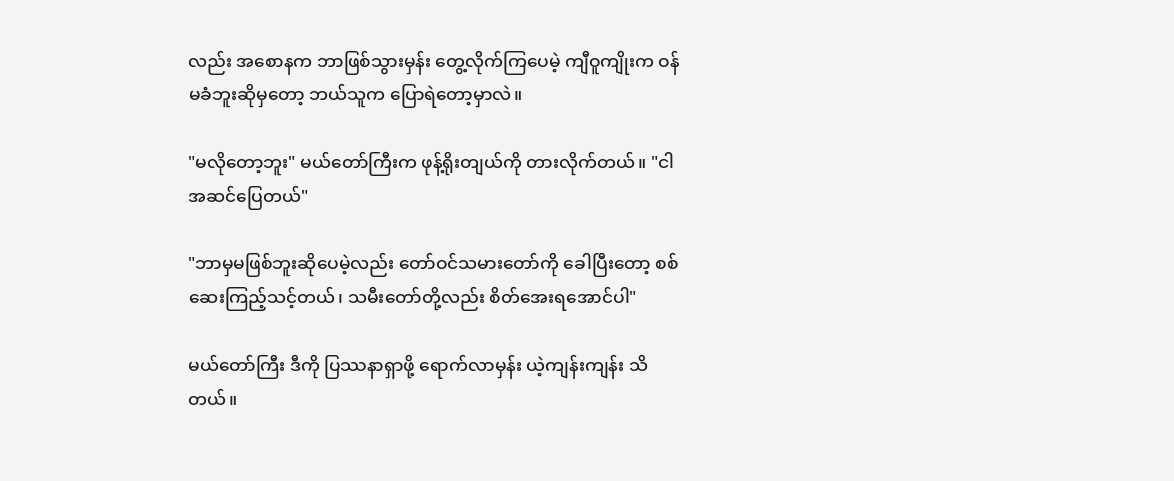လည်း အစောနက ဘာဖြစ်သွားမှန်း တွေ့လိုက်ကြပေမဲ့ ကျီဝူကျိုးက ဝန်မခံဘူးဆိုမှတော့ ဘယ်သူက ပြောရဲတော့မှာလဲ။

"မလိုတော့ဘူး" မယ်တော်ကြီးက ဖုန့်ရိုးတျယ်ကို တားလိုက်တယ်။ "ငါ အဆင်ပြေတယ်"

"ဘာမှမဖြစ်ဘူးဆိုပေမဲ့လည်း ‌တော်ဝင်သမားတော်ကို ခေါပြီးတော့ စစ်ဆေးကြည့်သင့်တယ်၊ သမီးတော်တို့လည်း စိတ်အေးရအောင်ပါ"

မယ်တော်ကြီး ဒီကို ပြဿနာရှာဖို့ ရောက်လာမှန်း ယဲ့ကျန်းကျန်း သိတယ်။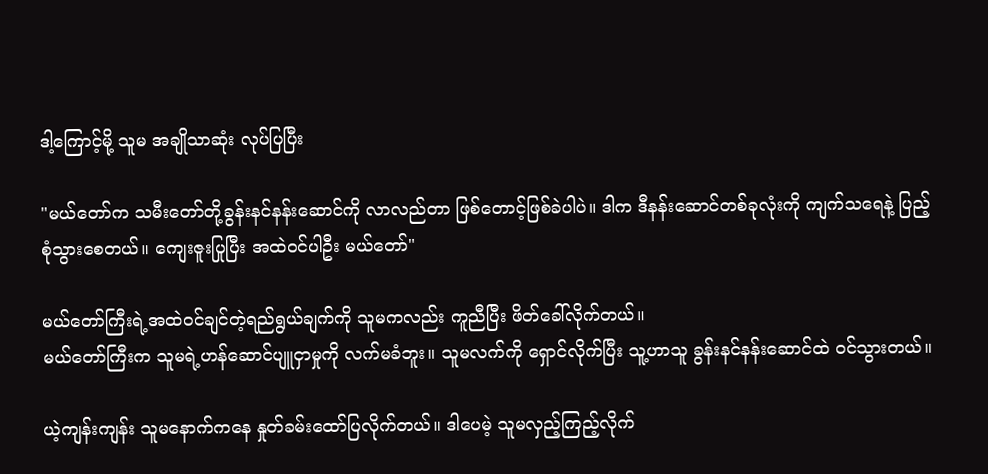ဒါ့ကြောင့်မို့ သူမ အချိုသာဆုံး လုပ်ပြပြီး

"မယ်တော်က သမီးတော်တို့ခွန်းနင်နန်းဆောင်ကို လာလည်တာ ဖြစ်တောင့်ဖြစ်ခဲပါပဲ။ ဒါက ဒီနန်းဆောင်တစ်ခုလုံးကို ကျက်သရေနဲ့ ပြည့်စုံသွားစေတယ်။ ကျေးဇူးပြုပြီး အထဲဝင်ပါဦး မယ်တော်"

မယ်တော်ကြီးရဲ့အထဲဝင်ချင်တဲ့ရည်ရွယ်ချက်ကို သူမကလည်း ကူညီပြီး ဖိတ်ခေါ်လိုက်တယ်။
မယ်တော်ကြီးက သူမရဲ့ဟန်ဆောင်ပျူငှာမှုကို လက်မခံဘူး။ သူမလက်ကို ရှောင်လိုက်ပြီး သူ့ဟာသူ ခွန်းနင်နန်းဆောင်ထဲ ဝင်သွားတယ်။

ယဲ့ကျန်းကျန်း သူမနောက်ကနေ နှုတ်ခမ်းထော်ပြလိုက်တယ်။ ဒါပေမဲ့ သူမလှည့်ကြည့်လိုက်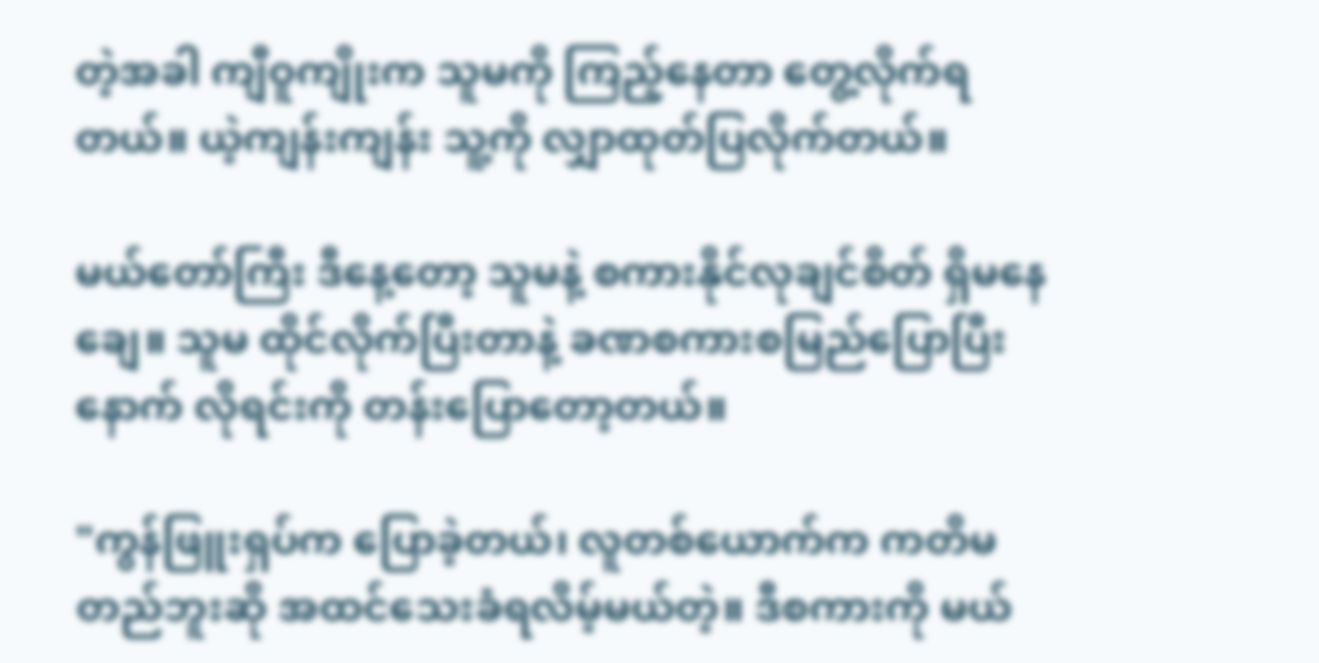တဲ့အခါ ကျီဝူကျိုးက သူမကို ကြည့်နေတာ တွေ့လိုက်ရတယ်။ ယဲ့ကျန်းကျန်း သူ့ကို လျှာထုတ်ပြလိုက်တယ်။

မယ်တော်ကြီး ဒီနေ့တော့ သူမနဲ့ စကားနိုင်လုချင်စိတ် ရှိမနေချေ။ သူမ ထိုင်လိုက်ပြီးတာနဲ့ ခဏစကားစမြည်ပြောပြီးနောက် လိုရင်းကို တန်းပြော‌တော့တယ်။

"ကွန်ဖြူးရှပ်က ပြောခဲ့တယ်၊ လူတစ်ယောက်က ကတိမတည်ဘူးဆို အထင်သေးခံရလိမ့်မယ်တဲ့။ ဒီစကားကို မယ်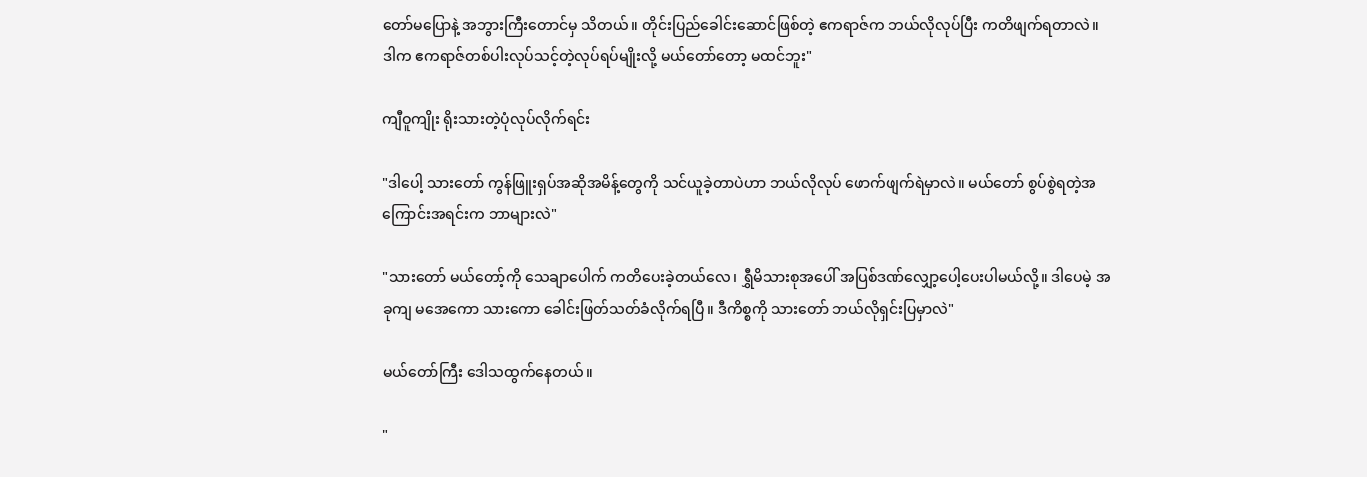တော်မပြောနဲ့ အဘွားကြီးတောင်မှ သိတယ်။ တိုင်းပြည်ခေါင်းဆောင်ဖြစ်တဲ့ ဧကရာဇ်က ဘယ်လိုလုပ်ပြီး ကတိဖျက်ရတာလဲ။ ဒါက ဧကရာဇ်တစ်ပါးလုပ်သင့်တဲ့လုပ်ရပ်မျိုးလို့ မယ်တော်တော့ မထင်ဘူး"

ကျီဝူကျိုး ရိုးသားတဲ့ပုံလုပ်လိုက်ရင်း

"ဒါပေါ့ သားတော် ကွန်ဖြူးရှပ်အဆိုအမိန့်တွေကို သင်ယူခဲ့တာပဲဟာ ဘယ်လိုလုပ် ဖောက်ဖျက်ရဲမှာလဲ။ မယ်တော် စွပ်စွဲရတဲ့အကြောင်းအရင်းက ဘာများလဲ"

"သားတော် မယ်တော့်ကို သေချာပေါက် ကတိပေးခဲ့တယ်လေ၊ ရွှီမိသားစုအပေါ် အပြစ်ဒဏ်လျှော့ပေါ့ပေးပါမယ်လို့။ ဒါပေမဲ့ အခုကျ မအေကော သားကော ခေါင်းဖြတ်သတ်ခံလိုက်ရပြီ။ ဒီကိစ္စကို သားတော် ဘယ်လိုရှင်းပြမှာလဲ"

မယ်တော်ကြီး ဒေါသထွက်နေတယ်။

"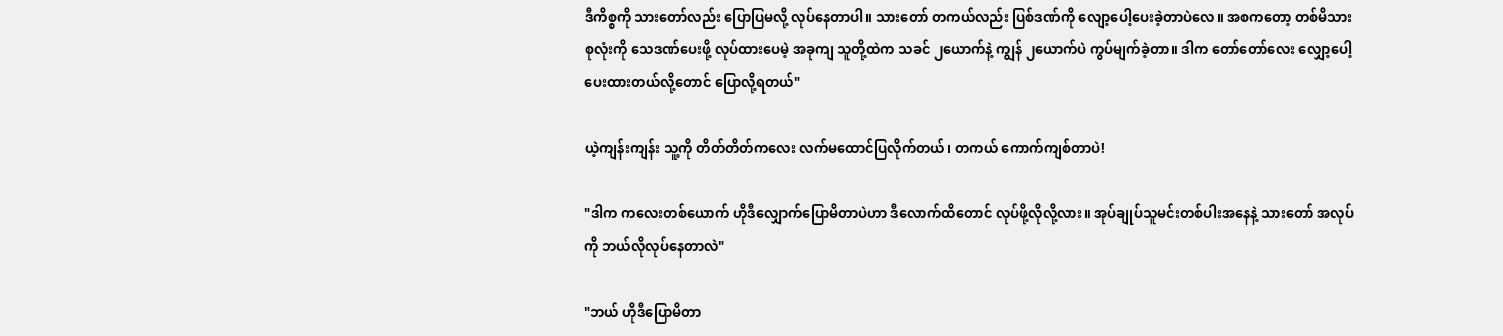ဒီကိစ္စကို သားတော်လည်း ပြောပြမလို့ လုပ်နေတာပါ။ သားတော် တကယ်လည်း ပြစ်ဒဏ်ကို လျော့ပေါ့ပေးခဲ့တာပဲလေ။ အစကတော့ တစ်မိသားစုလုံးကို သေဒဏ်ပေးဖို့ လုပ်ထားပေမဲ့ အခုကျ သူတို့ထဲက သခင် ၂ယောက်နဲ့ ကျွန် ၂ယောက်ပဲ ကွပ်မျက်ခဲ့တာ။ ဒါက တော်တော်လေး လျှော့ပေါ့ပေးထားတယ်လို့တောင် ပြောလို့ရတယ်"

ယဲ့ကျန်းကျန်း သူ့ကို တိတ်တိတ်ကလေး လက်မထောင်ပြလိုက်တယ်၊ တကယ် ကောက်ကျစ်တာပဲ!

"ဒါက ကလေးတစ်ယောက် ဟိုဒီလျှောက်ပြောမိတာပဲဟာ ဒီလောက်ထိတောင် လုပ်ဖို့လိုလို့လား။ အုပ်ချုပ်သူမင်းတစ်ပါးအနေနဲ့ သားတော် အလုပ်ကို ဘယ်လိုလုပ်နေတာလဲ"

"ဘယ် ဟိုဒီပြောမိတာ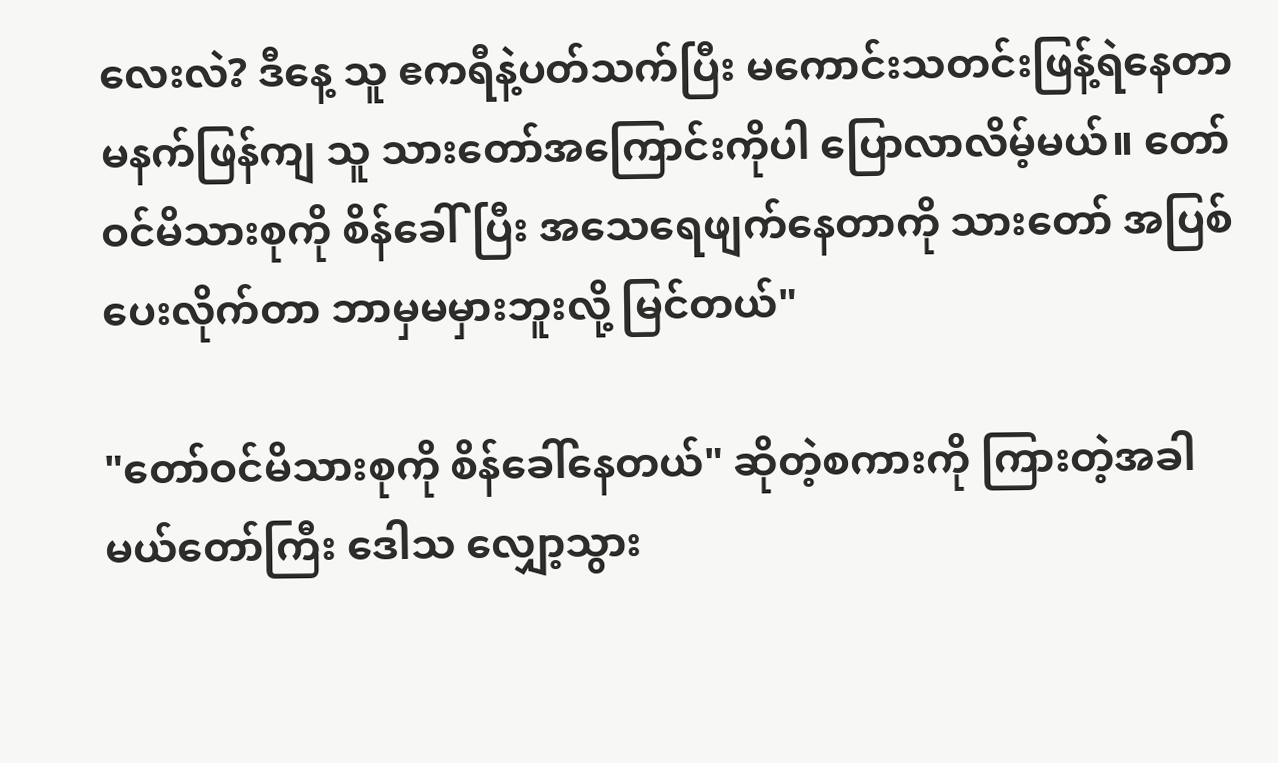လေးလဲ? ဒီနေ့ သူ ဧကရီနဲ့ပတ်သက်ပြီး မကောင်းသတင်းဖြန့်ရဲနေတာ မနက်ဖြန်ကျ သူ သားတော်အကြောင်းကိုပါ ပြောလာလိမ့်မယ်။ တော်ဝင်မိသားစုကို စိန်ခေါ်ပြီး အသေရေဖျက်နေတာကို သားတော် အပြစ်ပေးလိုက်တာ ဘာမှမမှားဘူးလို့ မြင်တယ်"

"တော်ဝင်မိသားစုကို စိန်ခေါ်နေတယ်" ဆိုတဲ့စကားကို ကြားတဲ့အခါ မယ်တော်ကြီး ဒေါသ လျှော့သွား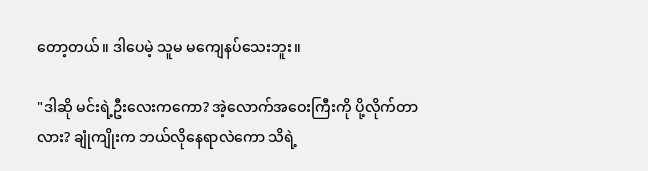တော့တယ်။ ဒါပေမဲ့ သူမ မကျေနပ်သေးဘူး။

"ဒါဆို မင်းရဲ့ဦးလေးကကော? အဲ့လောက်အဝေးကြီးကို ပို့လိုက်တာလား? ချုံကျိုးက ဘယ်လိုနေရာလဲကော သိရဲ့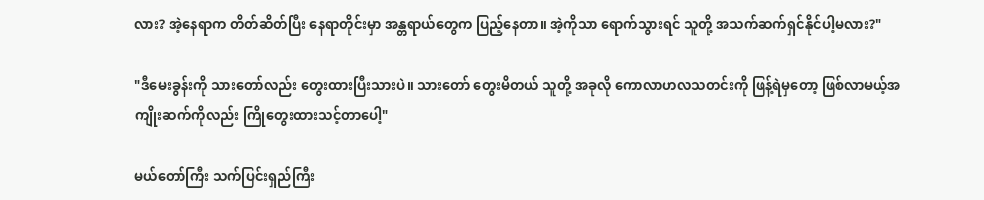လား? အဲ့နေရာက တိတ်ဆိတ်ပြီး နေရာတိုင်းမှာ အန္တရာယ်တွေက ပြည့်နေတာ။ အဲ့ကိုသာ ရောက်သွားရင် သူတို့ အသက်ဆက်ရှင်နိုင်ပါ့မလား?"

"ဒီမေးခွန်းကို သားတော်လည်း တွေးထားပြီးသားပဲ။ သားတော် တွေးမိတယ် သူတို့ အခုလို ကောလာဟလသတင်းကို ဖြန့်ရဲမှတော့ ဖြစ်လာမယ့်အကျိုးဆက်ကိုလည်း ကြိုတွေးထားသင့်တာပေါ့"

မယ်တော်ကြီး သက်ပြင်းရှည်ကြီး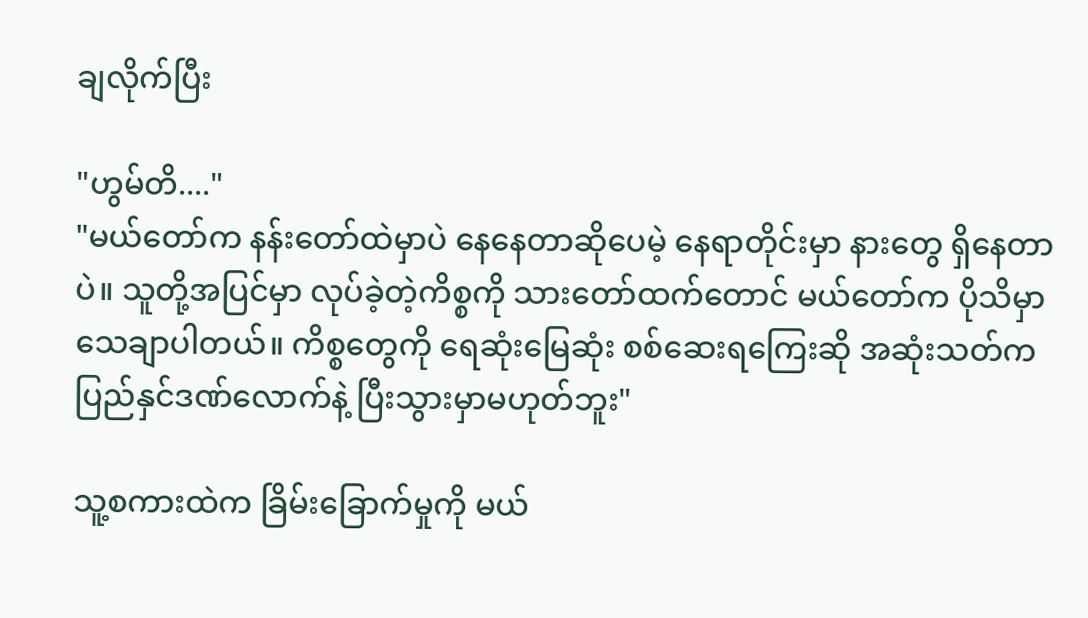ချလိုက်ပြီး

"ဟွမ်တိ...."
"မယ်တော်က နန်းတော်ထဲမှာပဲ နေနေတာဆိုပေမဲ့ နေရာတိုင်းမှာ နားတွေ ရှိနေတာပဲ။ သူတို့အပြင်မှာ လုပ်ခဲ့တဲ့ကိစ္စကို သားတော်ထက်တောင် မယ်တော်က ပိုသိမှာ သေချာပါတယ်။ ကိစ္စတွေကို ရေဆုံးမြေဆုံး စစ်ဆေးရကြေးဆို အဆုံးသတ်က ပြည်နှင်ဒဏ်လောက်နဲ့ ပြီးသွားမှာမဟုတ်ဘူး"

သူ့စကားထဲက ခြိမ်းခြောက်မှုကို မယ်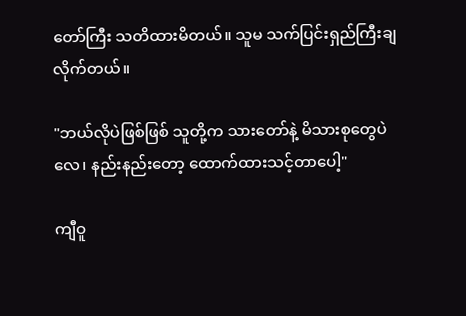တော်ကြီး သတိထားမိတယ်။ သူမ သက်ပြင်းရှည်ကြီးချလိုက်တယ်။

"ဘယ်လိုပဲဖြစ်ဖြစ် သူတို့က သားတော်နဲ့ မိသားစုတွေပဲလေ၊ နည်းနည်းတော့ ထောက်ထားသင့်တာပေါ့"

ကျီဝူ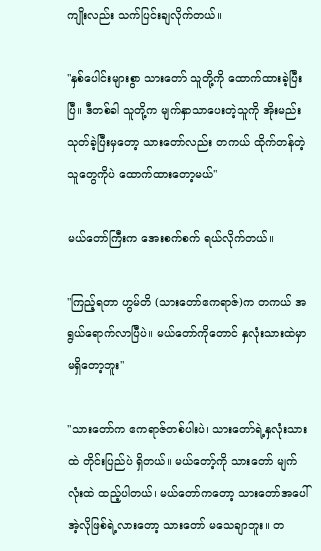ကျိုးလည်း သက်ပြင်းချလိုက်တယ်။

"နှစ်ပေါင်းများစွာ သားတော် သူတို့ကို ထောက်ထားခဲ့ပြီးပြီ။ ဒီတစ်ခါ သူတို့က မျက်နှာသာပေးတဲ့သူကို အိုးမည်းသုတ်ခဲ့ပြီးမှတော့ သားတော်လည်း ‌တကယ် ထိုက်တန်တဲ့သူတွေကိုပဲ ထောက်ထားတော့မယ်"

မယ်တော်ကြီးက အေးစက်စက် ရယ်လိုက်တယ်။

"ကြည့်ရတာ ဟွမ်တိ (သားတော်ဧကရာဇ်)က တကယ် အရွယ်ရောက်လာပြီပဲ။ မယ်တော်ကိုတောင် နှလုံးသားထဲမှာ မရှိတော့ဘူး"

"သားတော်က ဧကရာဇ်တစ်ပါးပဲ၊ သားတော်ရဲ့နှလုံးသားထဲ တိုင်းပြည်ပဲ ရှိတယ်။ မယ်တော့်ကို သားတော် မျက်လုံးထဲ ထည့်ပါတယ်၊ မယ်တော်ကတော့ သားတော်အပေါ် အဲ့လိုဖြစ်ရဲ့လားတော့ သားတော် မသေချာဘူး။ တ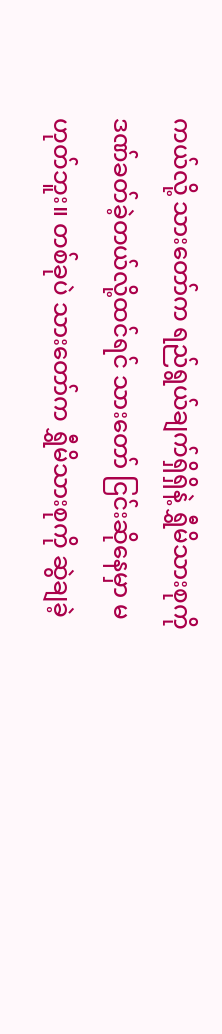ကယ်လို့ သားတော်က ရည်ရွယ်ချက်ရှိရှိနဲ့ ရွှီမိသားစုကို ဒဏ်ခတ်ခဲ့တယ်လို့ထင်ရင် သားတော် ငြင်းဆိုနေမှာ မဟုတ်ဘူး။ တစ်ခုပဲ သားတော်က ရွှီမိသားစုကို ဆွဲချခဲ့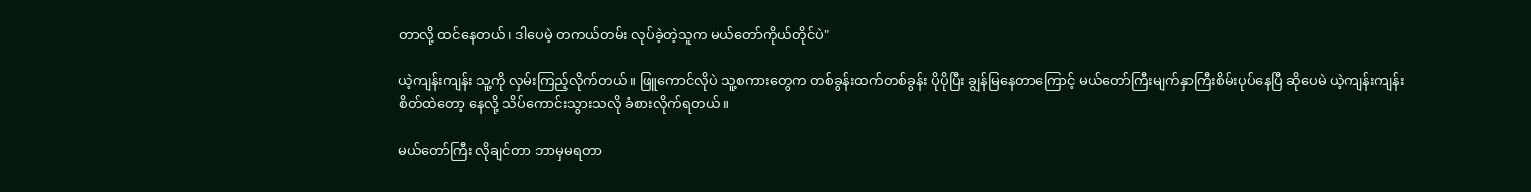တာလို့ ထင်နေတယ်၊ ဒါပေမဲ့ တကယ်တမ်း လုပ်ခဲ့တဲ့သူက မယ်တော်ကိုယ်တိုင်ပဲ"

ယဲ့ကျန်းကျန်း သူ့ကို လှမ်းကြည့်လိုက်တယ်။ ဖြူကောင်လိုပဲ သူ့စကားတွေက တစ်ခွန်းထက်တစ်ခွန်း ပိုပိုပြီး ချွန်မြနေတာကြောင့် မယ်တော်ကြီးမျက်နှာကြီးစိမ်းပုပ်နေပြီ ဆိုပေမဲ ယဲ့ကျန်းကျန်းစိတ်ထဲတော့ နေလို့ သိပ်ကောင်းသွားသလို ခံစားလိုက်ရတယ်။

မယ်တော်ကြီး လိုချင်တာ ဘာမှမရတာ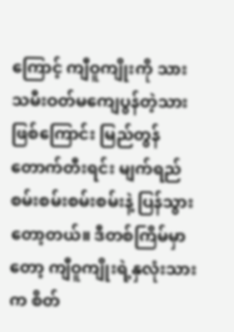ကြောင့် ကျီဝူကျိုးကို သားသမီးဝတ်မကျေပွန်တဲ့သားဖြစ်ကြောင်း မြည်တွန်တောက်တီးရင်း မျက်ရည်စမ်းစမ်းစမ်းစမ်းနဲ့ ပြန်သွားတော့တယ်။ ဒီတစ်ကြိမ်မှာတော့ ကျီဝူကျိုးရဲ့နှလုံးသားက စိတ်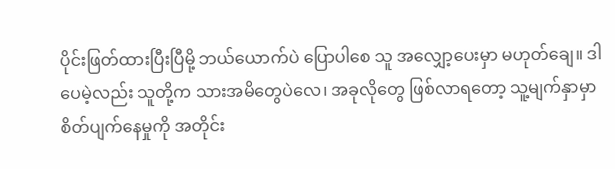ပိုင်းဖြတ်ထားပြီးပြီမို့ ဘယ်ယောက်ပဲ ‌ပြောပါစေ သူ အလျှော့ပေးမှာ မဟုတ်ချေ။ ဒါပေမဲ့လည်း သူတို့က သားအမိတွေပဲလေ၊ အခုလိုတွေ ဖြစ်လာရတော့ သူ့မျက်နှာမှာ စိတ်ပျက်နေမှုကို အတိုင်း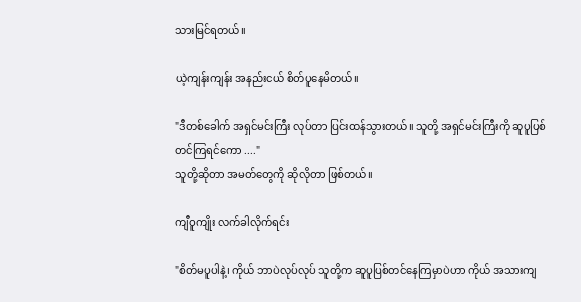သားမြင်ရတယ်။

ယဲ့ကျန်းကျန်း အနည်းငယ် စိတ်ပူနေမိတယ်။

"ဒီတစ်ခေါက် အရှင်မင်းကြီး လုပ်တာ ပြင်းထန်သွားတယ်။ သူတို့ အရှင်မင်းကြီးကို ဆူပူပြစ်တင်ကြရင်ကော ...."
သူတို့ဆိုတာ အမတ်တွေကို ဆိုလိုတာ ဖြစ်တယ်။

ကျီဝူကျိုး လက်ခါလိုက်ရင်း

"စိတ်မပူပါနဲ့၊ ကိုယ် ဘာပဲလုပ်လုပ် သူတို့က ဆူပူပြစ်တင်နေကြမှာပဲဟာ ကိုယ် အသားကျ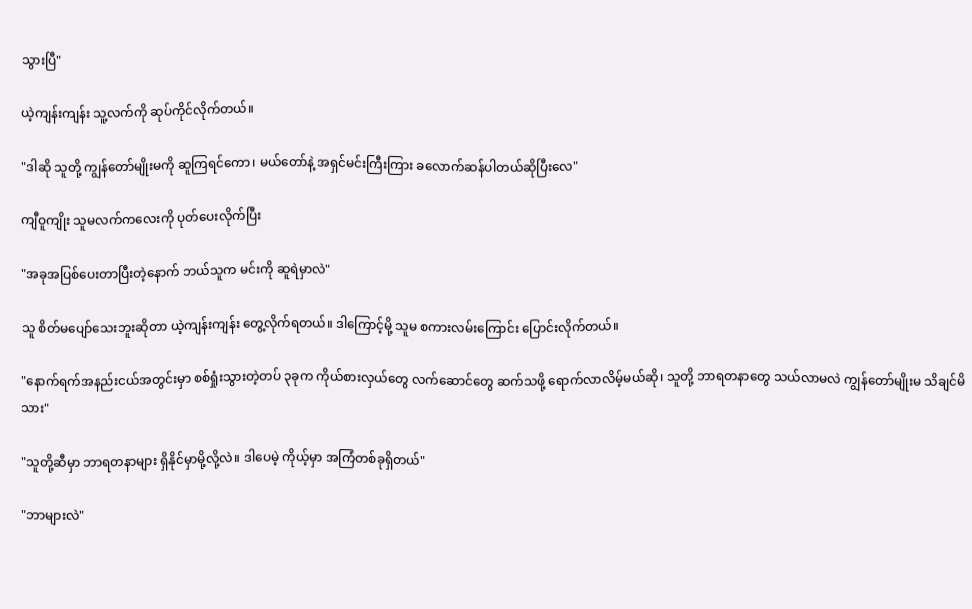သွားပြီ"

ယဲ့ကျန်းကျန်း သူ့လက်ကို ဆုပ်ကိုင်လိုက်တယ်။

"ဒါဆို သူတို့ ကျွန်‌တော်မျိုးမကို ဆူကြရင်ကော၊ မယ်တော်နဲ့ အရှင်မင်းကြီးကြား ခလောက်ဆန်ပါတယ်ဆိုပြီးလေ"

ကျီဝူကျိုး သူမလက်ကလေးကို ပုတ်ပေးလိုက်ပြီး

"အခုအပြစ်ပေးတာပြီးတဲ့နောက် ဘယ်သူက မင်းကို ဆူရဲမှာလဲ"

သူ စိတ်မပျော်သေးဘူးဆိုတာ ယဲ့ကျန်းကျန်း တွေ့လိုက်ရတယ်။ ဒါကြောင့်မို့ သူမ စကားလမ်းကြောင်း ပြောင်းလိုက်တယ်။

"နောက်ရက်အနည်းငယ်အတွင်းမှာ စစ်ရှုံးသွားတဲ့တပ် ၃ခုက ကိုယ်စားလှယ်တွေ လက်ဆောင်တွေ ဆက်သဖို့ ရောက်လာလိမ့်မယ်ဆို၊ သူတို့ ဘာရတနာတွေ သယ်လာမလဲ ကျွန်တော်မျိုးမ သိချင်မိသား"

"သူတို့ဆီမှာ ဘာရတနာများ ရှိနိုင်မှာမို့လို့လဲ။ ဒါပေမဲ့ ကိုယ့်မှာ အကြံတစ်ခုရှိတယ်"

"ဘာများလဲ"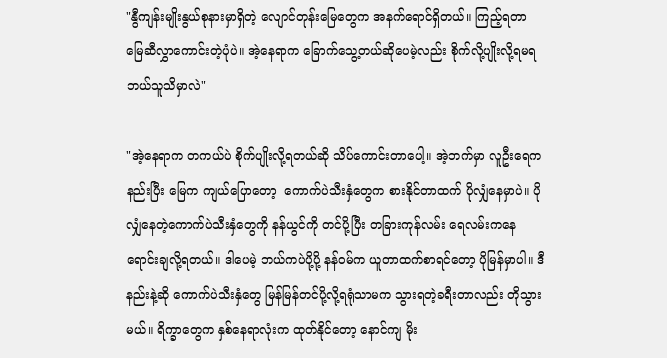"နွီကျန်းမျိုးနွယ်စုနားမှာရှိတဲ့ လျောင်တုန်းမြေတွေက အနက်ရောင်ရှိတယ်။ ကြည့်ရတာ မြေဆီလွှာကောင်းတဲ့ပုံပဲ။ အဲ့နေရာက ခြောက်သွေ့တယ်ဆိုပေမဲ့လည်း စိုက်လို့ပျိုးလို့ရမရ ဘယ်သူသိမှာလဲ"

"အဲ့နေရာက တကယ်ပဲ စိုက်ပျိုးလို့ရတယ်ဆို သိပ်ကောင်းတာပေါ့။ အဲ့ဘက်မှာ လူဦးရေက နည်းပြီး မြေက ကျယ်ပြောတော့  ကောက်ပဲသီးနှံတွေက စားနိုင်တာထက် ပိုလျှံနေမှာပဲ။ ပိုလျှံနေတဲ့ကောက်ပဲသီးနှံတွေကို နန်ယွင်ကို တင်ပို့ပြီး တခြားကုန်လမ်း ရေလမ်းကနေ ရောင်းချလို့ရတယ်။ ဒါပေမဲ့ ဘယ်ကပဲပို့ပို့ နန်ဝမ်က ယူတာထက်စာရင်တော့ ပိုမြန်မှာပါ။ ဒီနည်းနဲ့ဆို ကောက်ပဲသီးနှံတွေ မြန်မြန်တင်ပို့လို့ရရုံသာမက သွားရတဲ့ခရီးတာလည်း တိုသွားမယ်။ ရိက္ခာတွေက နှစ်နေရာလုံးက ထုတ်နိုင်တော့ နောင်ကျ မိုး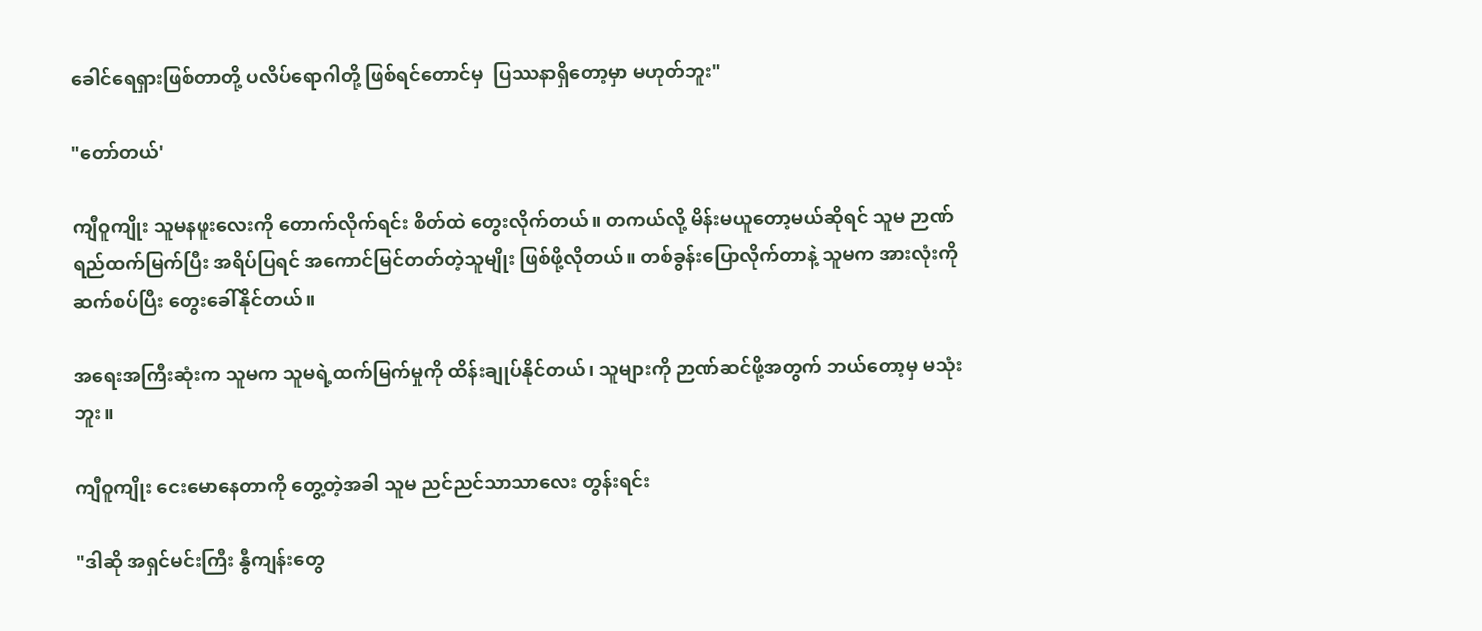ခေါင်ရေရှားဖြစ်တာတို့ ပလိပ်ရောဂါတို့ ဖြစ်ရင်‌တောင်မှ  ပြဿနာရှိတော့မှာ မဟုတ်ဘူး"

"တော်တယ်'

ကျီဝူကျိုး သူမနဖူးလေးကို တောက်လိုက်ရင်း စိတ်ထဲ တွေးလိုက်တယ်။ တကယ်လို့ မိန်းမယူတော့မယ်ဆိုရင် သူမ ဉာဏ်ရည်ထက်မြက်ပြီး အရိပ်ပြရင် အကောင်မြင်တတ်တဲ့သူမျိုး ဖြစ်ဖို့လိုတယ်။ တစ်ခွန်းပြောလိုက်တာနဲ့ သူမက အားလုံးကို ဆက်စပ်ပြီး တွေးခေါ်နိုင်တယ်။

အရေးအကြီးဆုံးက သူမက သူမရဲ့ထက်မြက်မှုကို ထိန်းချုပ်နိုင်တယ်၊ သူများကို ဉာဏ်ဆင်ဖို့အတွက် ဘယ်တော့မှ မသုံးဘူး။

ကျီဝူကျိုး ငေးမောနေတာကို တွေ့တဲ့အခါ သူမ ညင်ညင်သာသာလေး တွန်းရင်း

"ဒါဆို အရှင်မင်းကြီး နွီကျန်းတွေ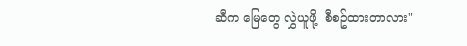ဆီက မြေတွေ လွှဲယူဖို့  စီစဥ်ထားတာလား"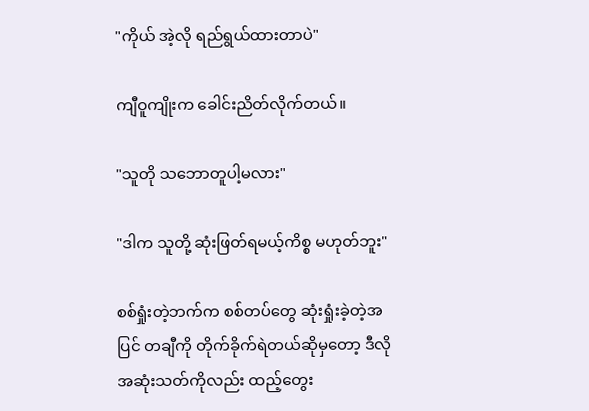"ကိုယ် အဲ့လို ရည်ရွယ်ထားတာပဲ"

ကျီဝူကျိုးက ခေါင်းညိတ်လိုက်တယ်။

"သူတို သဘောတူပါ့မလား"

"ဒါက သူတို့ ဆုံးဖြတ်ရမယ့်ကိစ္စ မဟုတ်ဘူး"

စစ်ရှုံးတဲ့ဘက်က စစ်တပ်တွေ ဆုံးရှုံးခဲ့တဲ့အပြင် တချီကို တိုက်ခိုက်ရဲတယ်ဆိုမှတော့ ဒီလိုအဆုံးသတ်ကိုလည်း ထည့်တွေး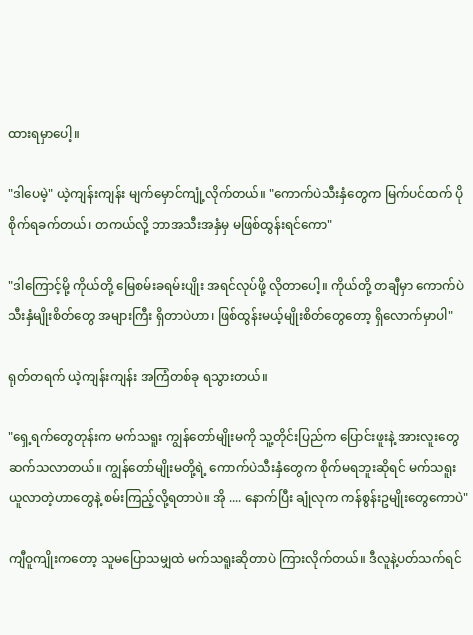ထားရမှာပေါ့။

"ဒါပေမဲ့" ယဲ့ကျန်းကျန်း မျက်မှောင်ကျုံ့လိုက်တယ်။ "ကောက်ပဲသီးနှံတွေက မြက်ပင်ထက် ပိုစိုက်ရခက်တယ်၊ တကယ်လို့ ဘာအသီးအနှံမှ မဖြစ်ထွန်းရင်ကော"

"ဒါကြောင့်မို့ ကိုယ်တို့ မြေစမ်းခရမ်းပျိုး အရင်လုပ်ဖို့ လိုတာပေါ့။ ကိုယ်တို့ တချီမှာ ကောက်ပဲသီးနှံမျိုးစိတ်တွေ အများကြီး ရှိတာပဲဟာ၊ ဖြစ်ထွန်းမယ့်မျိုးစိတ်တွေတော့ ရှိလောက်မှာပါ"

ရုတ်တရက် ယဲ့ကျန်းကျန်း အကြံတစ်ခု ရသွားတယ်။

"ရှေ့ရက်တွေတုန်းက မက်သရူး ကျွန်တော်မျိုးမကို သူ့တိုင်းပြည်က ပြောင်းဖူးနဲ့ အားလူးတွေ ဆက်သလာတယ်။ ကျွန်တော်မျိုးမတို့ရဲ့ ကောက်ပဲသီးနှံတွေက စိုက်မရဘူးဆိုရင် မက်သရူး ယူလာတဲ့ဟာတွေနဲ့ စမ်းကြည့်လို့ရတာပဲ။ အို .... နောက်ပြီး ချုံလုက ကန်စွန်းဥမျိုးတွေကောပဲ"

ကျီဝူကျိုးကတော့ သူမပြောသမျှထဲ မက်သရူးဆိုတာပဲ ကြားလိုက်တယ်။ ဒီလူနဲ့ပတ်သက်ရင်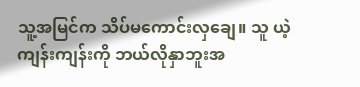သူ့အမြင်က သိပ်မကောင်းလှချေ။ သူ ယဲ့ကျန်းကျန်းကို ဘယ်လိုနှာဘူးအ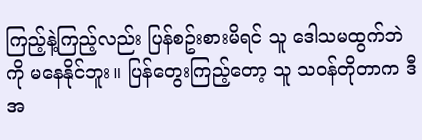ကြည့်နဲ့ကြည့်လည်း ပြန်စဥ်းစားမိရင် သူ ဒေါသမထွက်ဘဲကို မနေနိုင်ဘူး။ ပြန်တွေးကြည့်တော့ သူ သဝန်တိုတာက ဒီအ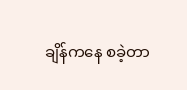ချိန်ကနေ စခဲ့တာ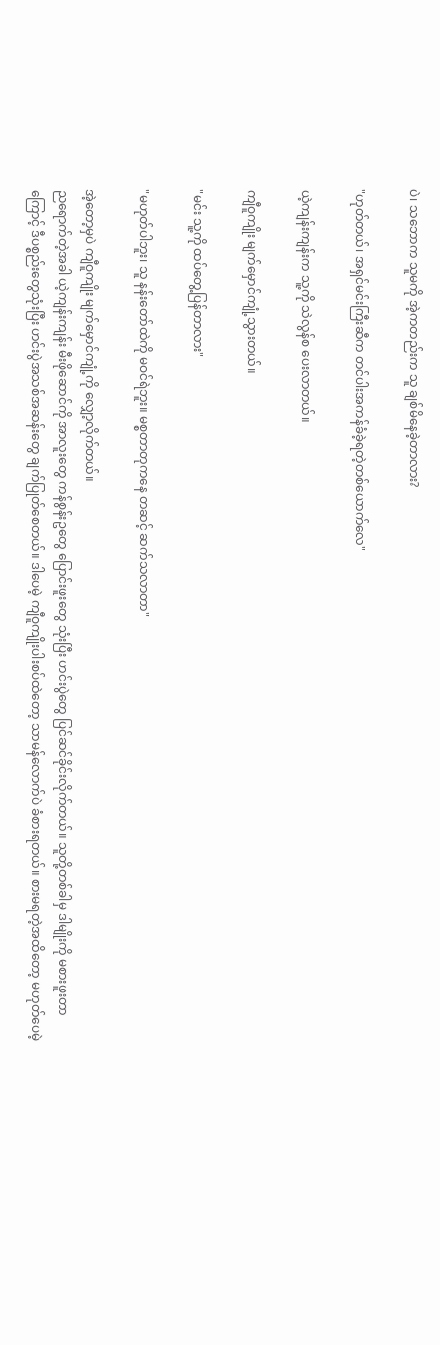ပဲ၊ သဘောက သူမကို အဲ့ကတည်းက သူ ချစ်မိနေခဲ့တာလား?

"ဟုတ်တယ်၊ အရှင်မင်းကြီးဆီက တင်ပါးအကန်ခံခဲ့ရတဲ့တစ်ယောက်လေ"

ယဲ့ကျန်းကျန်းက သူ့ကို သဲလွန်စ ပေးလာတယ်။

ကျီဝူကျိုး မျက်မှောင်ကျုံ့သွားတယ်။

"မင်း သူ့ကို ထပ်တွေ့ပြန်တာလား"

"မဟုတ်ပါဘူး၊ သူ နန်းတော်ထဲကို မဝင်ရဲဘူး။ မစ္စတာတုကနေ တဆင့် ဆက်သလာတာ"

အဲ့တော့မှပဲ ကျီဝူကျိုး မျက်မှောင်ကျုံ့ကို လျှော့လိုက်တယ်။
ညရောက်တဲ့အခါ ယဲ့ကျန်းကျန်း မီးဖိုဆောင်ကို အာလူးတွေ ကန်စွန်းဥတွေ ပြောင်းဖူးတွေ သုံးပြီး ဟင်းပွဲတွေ ပြင်ဆင်ခိုင်းလိုက်တယ်။ သူတို့တစ်ခါမှ ဒါမျိုးကို မစားဖူးတာကြောင့် ဒီပစ္စည်းတွေသုံးပြီး ဟင်းပွဲအသစ်အဆန်းတွေ ချက်ပြုတ်စေတယ်။ ဒါပေမဲ့ ကျီဝူကျိုးပါးစပ်ထဲတော့ သာမန်လောက်ပဲ ခံစားရတယ်။ စားမရတဲ့အထိတော့ မဟုတ်ပေမဲ့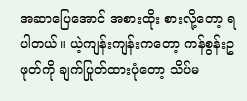အဆာပြေအောင် အစားထိုး စားလို့တော့ ရပါတယ်။ ယဲ့ကျန်းကျန်းကတော့ ကန်စွန်းဥဖုတ်ကို ချက်ပြုတ်ထားပုံတော့ သိပ်မ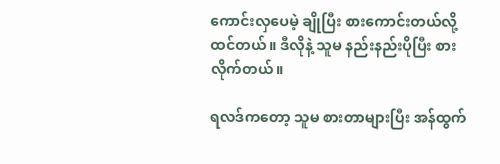ကောင်းလှပေမဲ့ ချိုပြီး စားကောင်းတယ်လို့ ထင်တယ်။ ဒီလိုနဲ့ သူမ နည်းနည်းပိုပြီး စားလိုက်တယ်။

ရလဒ်ကတော့ သူမ စားတာများပြီး အန်ထွက်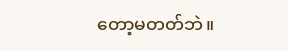တော့မတတ်ဘဲ။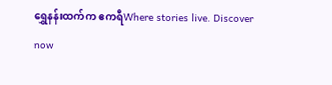ရွှေနန်းထက်က ဧကရီWhere stories live. Discover now